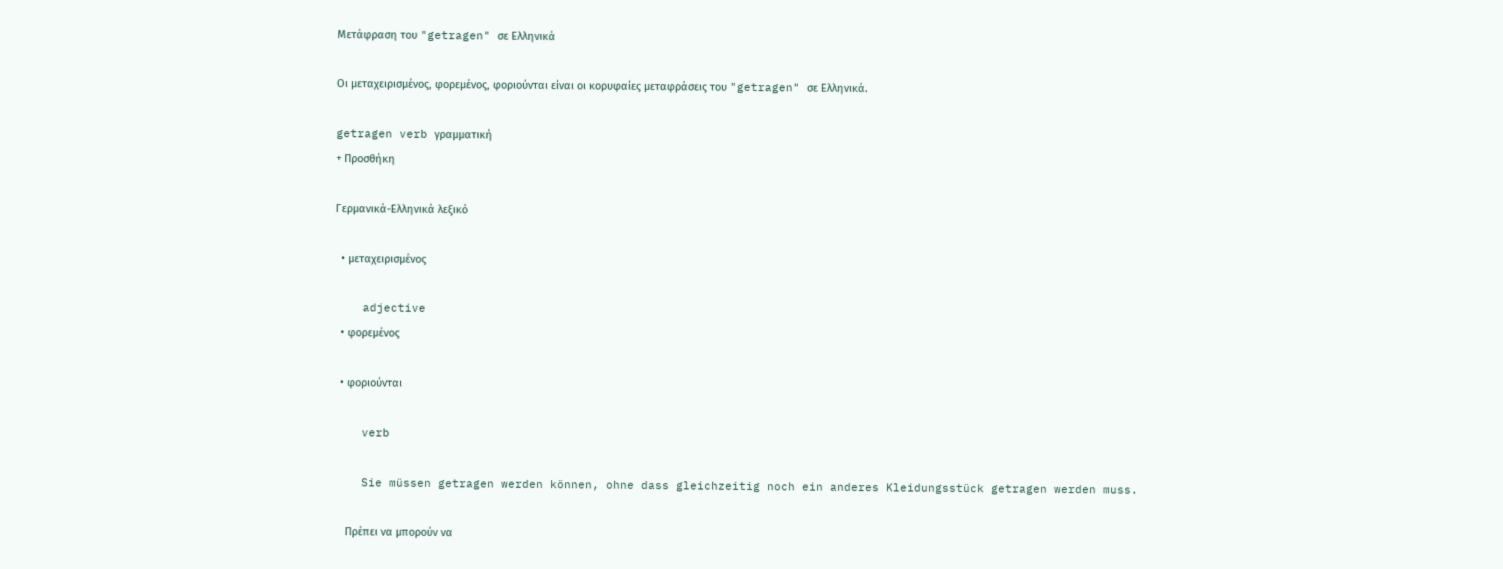Μετάφραση του "getragen" σε Ελληνικά

Οι μεταχειρισμένος, φορεμένος, φοριούνται είναι οι κορυφαίες μεταφράσεις του "getragen" σε Ελληνικά.

getragen verb γραμματική
+ Προσθήκη

Γερμανικά-Ελληνικά λεξικό

  • μεταχειρισμένος

    adjective
  • φορεμένος

  • φοριούνται

    verb

    Sie müssen getragen werden können, ohne dass gleichzeitig noch ein anderes Kleidungsstück getragen werden muss.

    Πρέπει να μπορούν να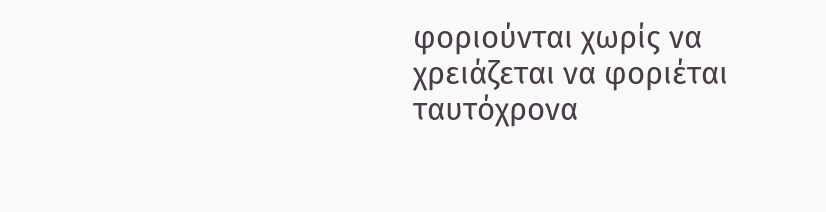φοριούνται χωρίς να χρειάζεται να φοριέται ταυτόχρονα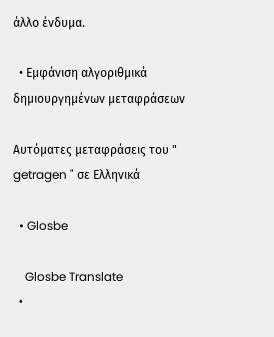άλλο ένδυμα.

  • Εμφάνιση αλγοριθμικά δημιουργημένων μεταφράσεων

Αυτόματες μεταφράσεις του " getragen " σε Ελληνικά

  • Glosbe

    Glosbe Translate
  •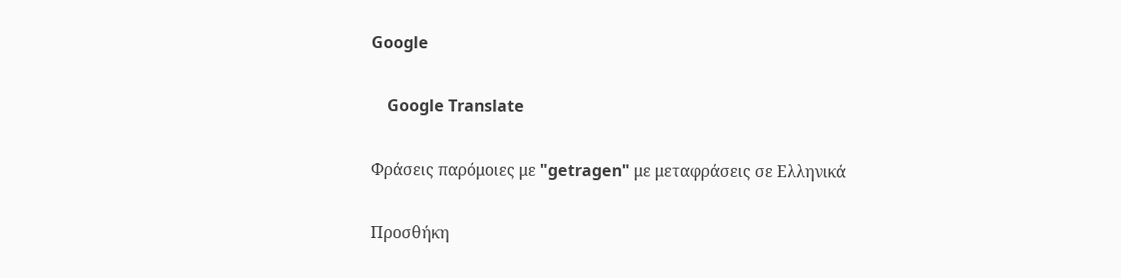Google

    Google Translate

Φράσεις παρόμοιες με "getragen" με μεταφράσεις σε Ελληνικά

Προσθήκη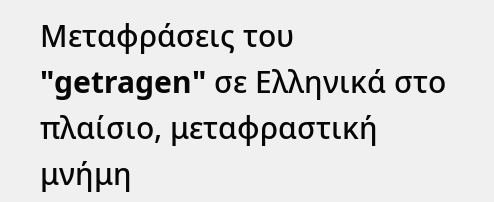Μεταφράσεις του "getragen" σε Ελληνικά στο πλαίσιο, μεταφραστική μνήμη